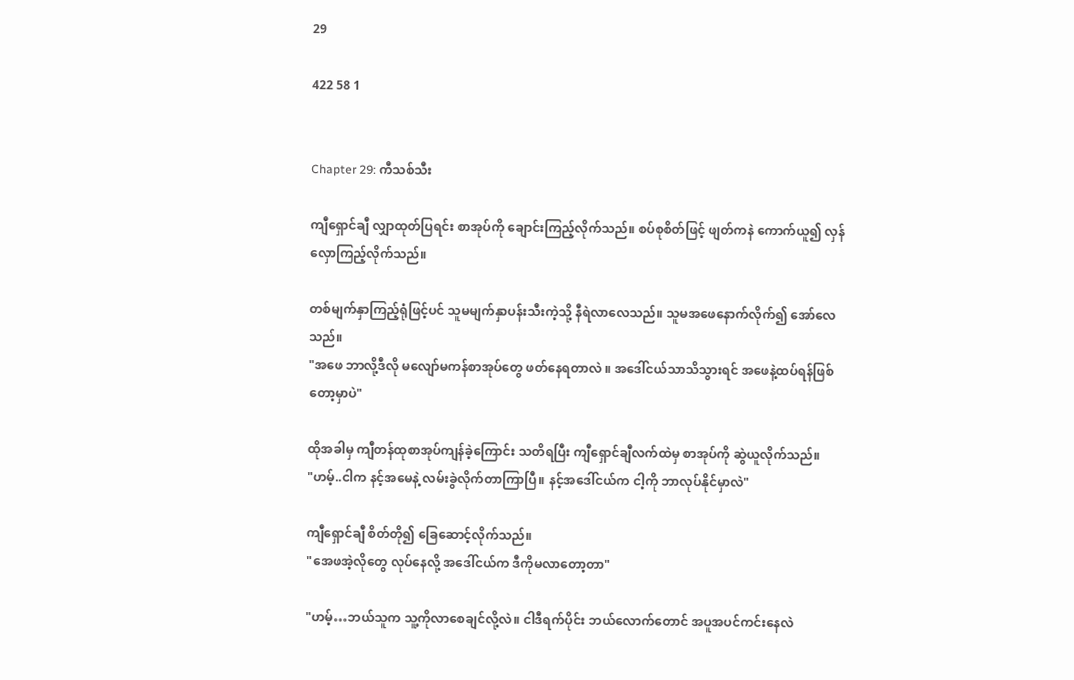29

422 58 1


Chapter 29: ကီသစ်သီး

ကျီရှောင်ချီ လျှာထုတ်ပြရင်း စာအုပ်ကို ချောင်းကြည့်လိုက်သည်။ စပ်စုစိတ်ဖြင့် ဖျတ်ကနဲ ကောက်ယူ၍ လှန်လှောကြည့်လိုက်သည်။

တစ်မျက်နှာကြည့်ရုံဖြင့်ပင် သူမမျက်နှာပန်းသီးကဲ့သို့ နီရဲလာလေသည်။ သူမအဖေနောက်လိုက်၍ အော်လေသည်။
"အဖေ ဘာလို့ဒီလို မလျော်မကန်စာအုပ်တွေ ဖတ်နေရတာလဲ ။ အဒေါ်ငယ်သာသိသွားရင် အဖေနဲ့ထပ်ရန်ဖြစ်တော့မှာပဲ"

ထိုအခါမှ ကျီတန်ထုစာအုပ်ကျန်ခဲ့ကြောင်း သတိရပြီး ကျီရှောင်ချီလက်ထဲမှ စာအုပ်ကို ဆွဲယူလိုက်သည်။
"ဟမ့်..ငါက နင့်အမေနဲ့ လမ်းခွဲလိုက်တာကြာပြီ။ နင့်အဒေါ်ငယ်က ငါ့ကို ဘာလုပ်နိုင်မှာလဲ"

ကျီရှောင်ချီ စိတ်တို၍ ခြေဆောင့်လိုက်သည်။
"အေဖအဲ့လိုတွေ လုပ်နေလို့ အဒေါ်ငယ်က ဒီကိုမလာတော့တာ"

"ဟမ့်…ဘယ်သူက သူ့ကိုလာစေချင်လို့လဲ။ ငါဒီရက်ပိုင်း ဘယ်လောက်တောင် အပူအပင်ကင်းနေလဲ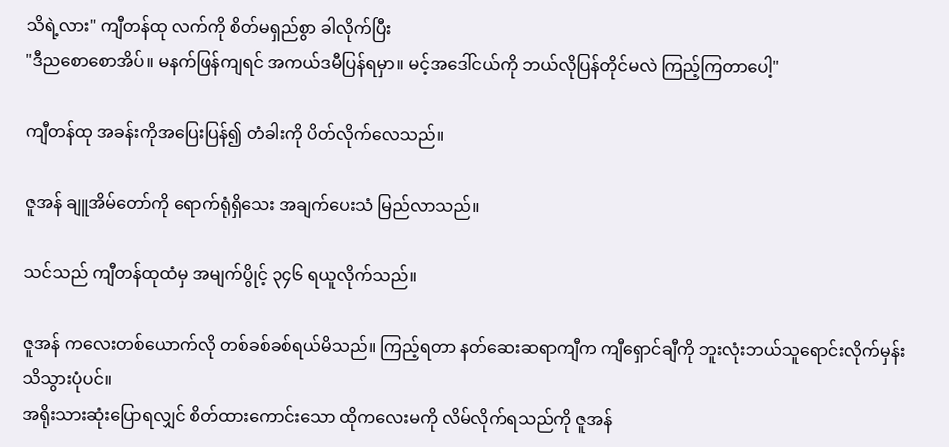သိရဲ့လား" ကျီတန်ထု လက်ကို စိတ်မရှည်စွာ ခါလိုက်ပြီး
"ဒီညစောစောအိပ်။ မနက်ဖြန်ကျရင် အကယ်ဒမီပြန်ရမှာ။ မင့်အဒေါ်ငယ်ကို ဘယ်လိုပြန်တိုင်မလဲ ကြည့်ကြတာပေါ့"

ကျီတန်ထု အခန်းကိုအပြေးပြန်၍ တံခါးကို ပိတ်လိုက်လေသည်။

ဇူအန် ချူအိမ်တော်ကို ရောက်ရုံရှိသေး အချက်ပေးသံ မြည်လာသည်။

သင်သည် ကျီတန်ထုထံမှ အမျက်ပွိုင့် ၃၄၆ ရယူလိုက်သည်။

ဇူအန် ကလေးတစ်ယောက်လို တစ်ခစ်ခစ်ရယ်မိသည်။ ကြည့်ရတာ နတ်ဆေးဆရာကျီက ကျီရှောင်ချီကို ဘူးလုံးဘယ်သူရောင်းလိုက်မှန်း သိသွားပုံပင်။
အရိုးသားဆုံးပြောရလျှင် စိတ်ထားကောင်းသော ထိုကလေးမကို လိမ်လိုက်ရသည်ကို ဇူအန်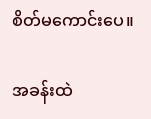စိတ်မကောင်းပေ။

အခန်းထဲ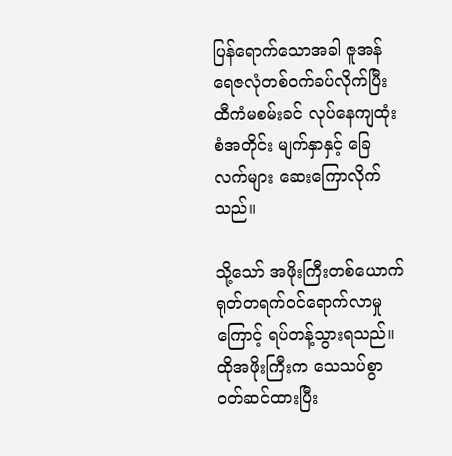ပြန်ရောက်သောအခါ ဇူအန် ရေဇလုံတစ်ဝက်ခပ်လိုက်ပြီး ထီကံမစမ်းခင် လုပ်နေကျထုံးစံအတိုင်း မျက်နှာနှင့် ခြေလက်များ ဆေးကြောလိုက်သည်။

သို့သော် အဖိုးကြီးတစ်ယောက် ရုတ်တရက်ဝင်ရောက်လာမှုကြောင့် ရပ်တန့်သွားရသည်။ ထိုအဖိုးကြီးက သေသပ်စွာ ဝတ်ဆင်ထားပြီး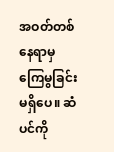အဝတ်တစ်နေရာမှ ကြေမွခြင်းမရှိပေ။ ဆံပင်ကို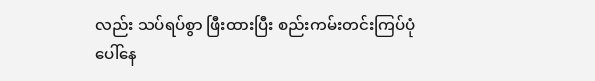လည်း သပ်ရပ်စွာ ဖြီးထားပြီး စည်းကမ်းတင်းကြပ်ပုံပေါ်နေ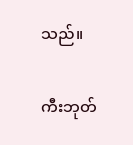သည်။

ကီးဘုတ်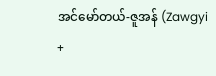အင်မော်တယ်-ဇူအန် (Zawgyi +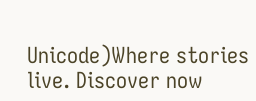Unicode)Where stories live. Discover now